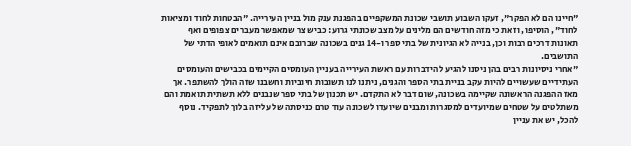"חיינו הם לא הפקר", זעקו השבוע תושבי שכונת המשקפיים בהפגנת ענק מול בניין העירייה. "הבטחות לחוד ומציאות לחוד", הוסיפו, וזאת כי מזה חודשים הם מלינים על מצב שכונתי גרוע: כביש צר שמאפשר מעברים צפופים ואף תאונות דרכים רבות וכן, בנייה לא הגיונית של בתי ספר ו-14 גנים בשכונה שברובם אינם תואמים לאופי הדתי של התושבים.
"אחרי ניסיונות רבים בהן ניסנו להגיע להידברות עם ראשת העירייה בעניין העומסים הקיימים בכבישים והעומסים העתידיים שעשויים להיות עקב בניית בתי הספר והגנים, ניתנו לנו תשובות חיוביות וחשבנו שזה הולך להשתפר. אך מאז ההפגנה הראשונה שקיימה בשכונה, שום דבר לא התקדם. יש תכנון של בתי ספר שנבנים ללא תשתית תואמת והם משתלטים על שטחים שמיועדים למסגרות ומבנים שיועדו לשכונה עוד טרם כניסתה של עליזה בלוך לתפקיד. נוסף להכל, יש את עניין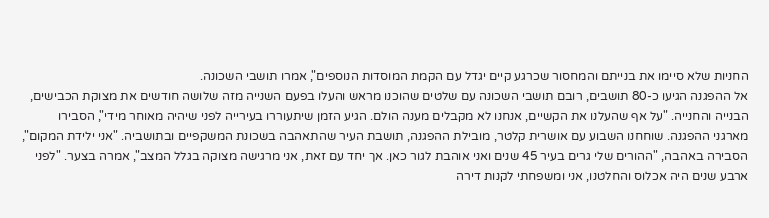החניות שלא סיימו את בנייתם והמחסור שכרגע קיים יגדל עם הקמת המוסדות הנוספים", אמרו תושבי השכונה.
אל ההפגנה הגיעו כ-80 תושבים, רובם תושבי השכונה עם שלטים שהוכנו מראש והעלו בפעם השנייה מזה שלושה חודשים את מצוקת הכבישים, הבנייה והחנייה. "על אף שהעלנו את הקשיים, אנחנו לא מקבלים מענה הולם. הגיע הזמן שיתעוררו בעירייה לפני שיהיה מאוחר מידי", הסבירו מארגני ההפגנה. שוחחנו השבוע עם אושרית קלטר, מובילת ההפגנה, תושבת העיר שהתאהבה בשכונת המשקפיים ובתושביה. "אני ילידת המקום", הסבירה באהבה, "ההורים שלי גרים בעיר 45 שנים ואני אוהבת לגור כאן. אך יחד עם זאת, אני מרגישה מצוקה בגלל המצב", אמרה בצער. "לפני ארבע שנים היה אכלוס והחלטנו, אני ומשפחתי לקנות דירה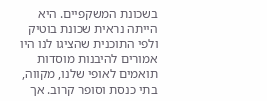בשכונת המשקפיים. היא הייתה נראית שכונת בוטיק ולפי התוכנית שהציגו לנו היו אמורים להיבנות מוסדות תואמים לאופי שלנו, מקווה, בתי כנסת וסופר קרוב. אך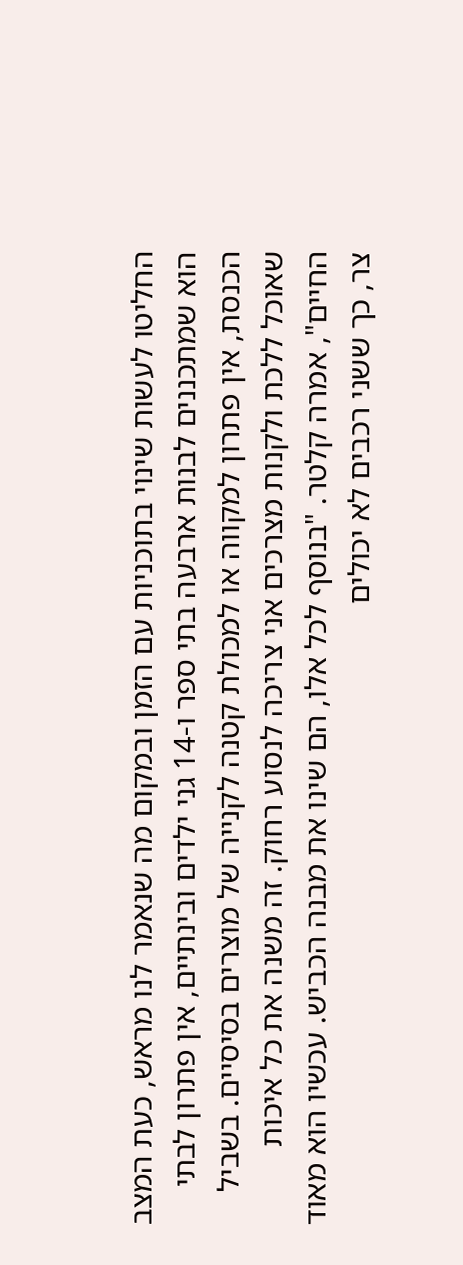החליטו לעשות שינוי בתוכניות עם הזמן ובמקום מה שנאמר לנו מראש, כעת המצב הוא שמתכננים לבנות ארבעה בתי ספר ו-14 גני ילדים ובינתיים, אין פתרון לבתי הכנסת, אין פתרון למקווה או למכולת קטנה לקנייה של מוצרים בסיסיים. בשביל שאוכל ללכת ולקנות מצרכים אני צריכה לנסוע רחוק. זה משנה את כל איכות החיים", אמרה קלטר. "בנוסף לכל אלו, הם שינו את מבנה הכביש. עכשיו הוא מאוד צר, כך ששני רכבים לא יכולים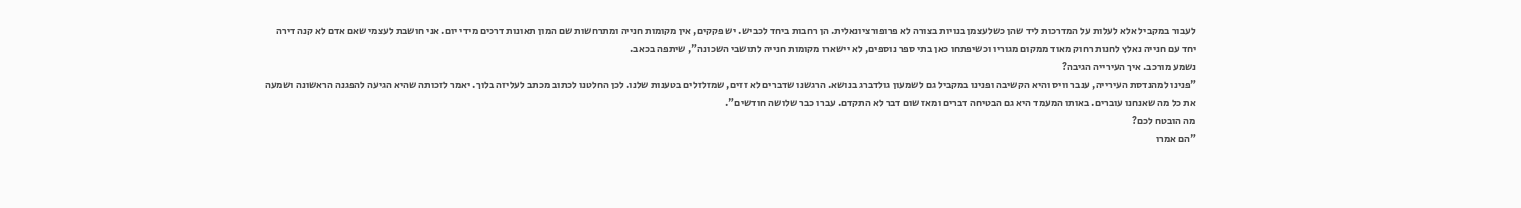לעבור במקביל אלא לעלות על המדרכות ליד שהן כשלעצמן בנויות בצורה לא פרופורציונאלית. הן רחבות ביחד לכביש. יש פקקים, אין מקומות חנייה ומתרחשות שם המון תאונות דרכים מידי יום. אני חושבת לעצמי שאם אדם לא קנה דירה יחד עם חנייה נאלץ לחנות רחוק מאוד ממקום מגוריו וכשיפתחו כאן בתי ספר נוספים, לא יישארו מקומות חנייה לתושבי השכונה", שיתפה בכאב.
נשמע מורכב. איך העירייה הגיבה?
"פנינו למהנדסת העירייה, ענבר וויס והיא הקשיבה ופנינו במקביל גם לשמעון גולדברג בנושא. הרגשנו שדברים לא זזים, שמזלזלים בטענות שלנו. לכן החלטנו לכתוב מכתב לעליזה בלוך. יאמר לזכותה שהיא הגיעה להפגנה הראשונה ושמעה את כל מה שאנחנו עוברים. באותו המעמד היא גם הבטיחה דברים ומאז שום דבר לא התקדם. עברו כבר שלושה חודשים".
מה הובטח לכם?
"הם אמרו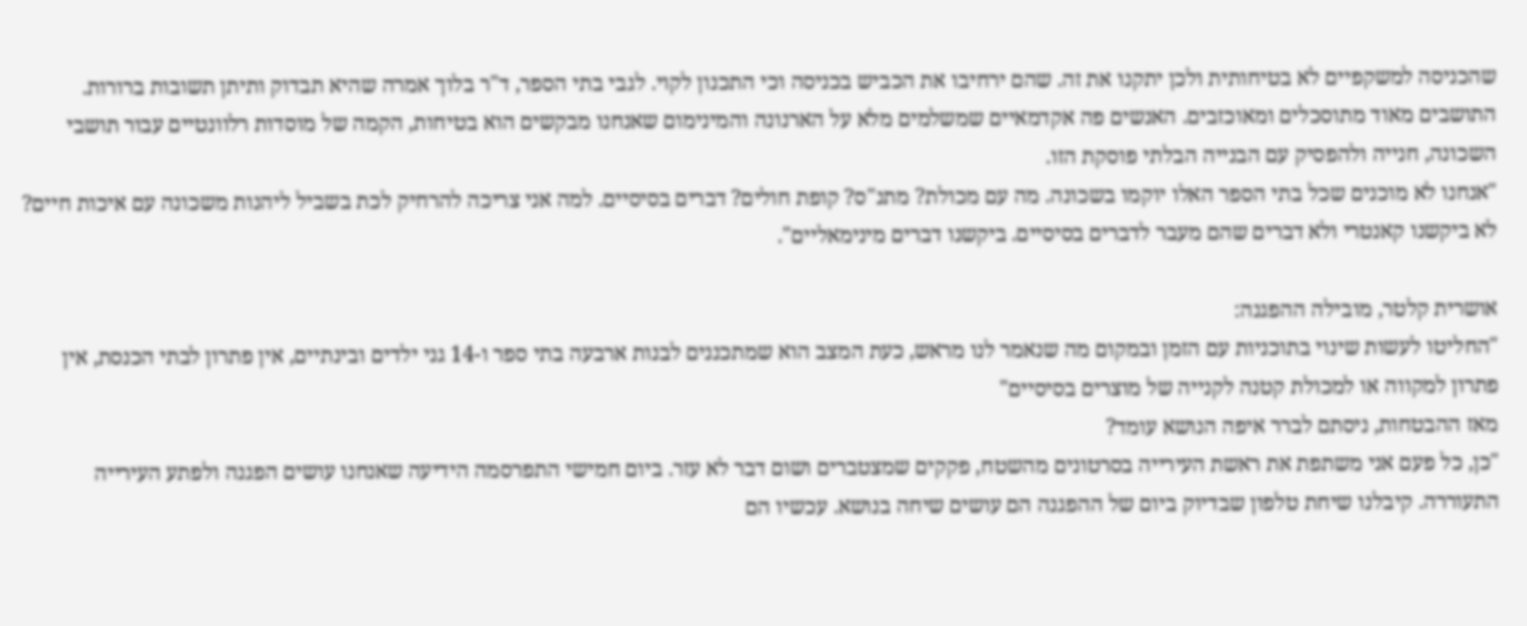שהכניסה למשקפיים לא בטיחותית ולכן יתקנו את זה. שהם ירחיבו את הכביש בכניסה וכי התכנון לקוי. לגבי בתי הספר, ד"ר בלוך אמרה שהיא תבדוק ותיתן תשובות ברורות. התושבים מאוד מתוסכלים ומאוכזבים. האנשים פה אקדמאיים שמשלמים מלא על הארנונה והמינימום שאנחנו מבקשים הוא בטיחות, הקמה של מוסדות רלוונטיים עבור תושבי השכונה, חנייה ולהפסיק עם הבנייה הבלתי פוסקת הזו.
"אנחנו לא מוכנים שכל בתי הספר האלו יוקמו בשכונה. מה עם מכולת? מתנ"ס? קופת חולים? דברים בסיסיים. למה אני צריכה להרחיק לכת בשביל ליהנות משכונה עם איכות חיים? לא ביקשנו קאנטרי ולא דברים שהם מעבר לדברים בסיסיים. ביקשנו דברים מינימאליים".

אושרית קלטר, מובילה ההפגנה:
"החליטו לעשות שינוי בתוכניות עם הזמן ובמקום מה שנאמר לנו מראש, כעת המצב הוא שמתכננים לבנות ארבעה בתי ספר ו-14 גני ילדים ובינתיים, אין פתרון לבתי הכנסת, אין פתרון למקווה או למכולת קטנה לקנייה של מוצרים בסיסיים"
מאז ההבטחות, ניסתם לברר איפה הנושא עומד?
"כן, כל פעם אני משתפת את ראשת העירייה בסרטונים מהשטח, פקקים שמצטברים ושום דבר לא עזר. ביום חמישי התפרסמה הידיעה שאנחנו עושים הפגנה ולפתע העירייה התעוררה. קיבלנו שיחת טלפון שבדיוק ביום של ההפגנה הם עושים שיחה בנושא. עכשיו הם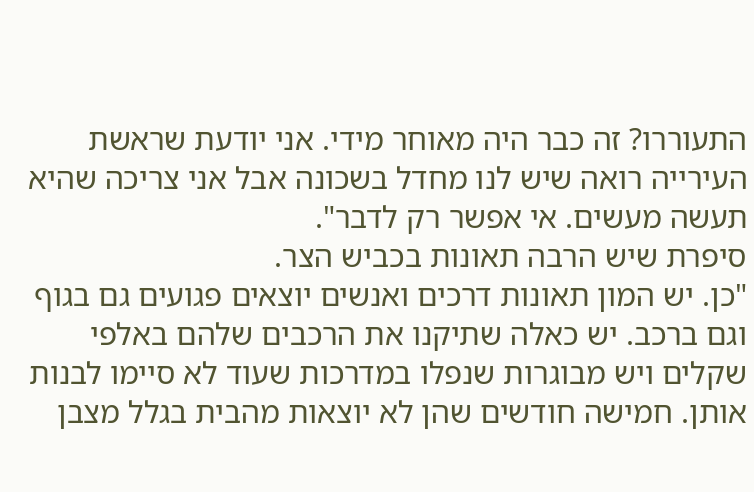התעוררו? זה כבר היה מאוחר מידי. אני יודעת שראשת העירייה רואה שיש לנו מחדל בשכונה אבל אני צריכה שהיא תעשה מעשים. אי אפשר רק לדבר".
סיפרת שיש הרבה תאונות בכביש הצר.
"כן. יש המון תאונות דרכים ואנשים יוצאים פגועים גם בגוף וגם ברכב. יש כאלה שתיקנו את הרכבים שלהם באלפי שקלים ויש מבוגרות שנפלו במדרכות שעוד לא סיימו לבנות אותן. חמישה חודשים שהן לא יוצאות מהבית בגלל מצבן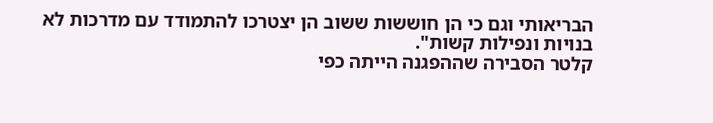הבריאותי וגם כי הן חוששות ששוב הן יצטרכו להתמודד עם מדרכות לא בנויות ונפילות קשות".
קלטר הסבירה שההפגנה הייתה כפי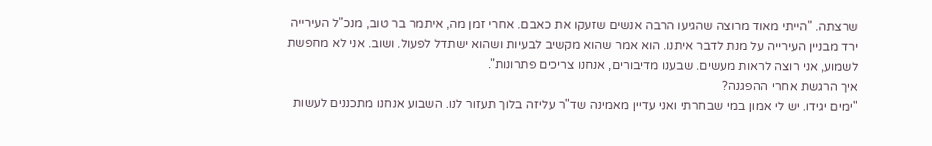שרצתה. "הייתי מאוד מרוצה שהגיעו הרבה אנשים שזעקו את כאבם. אחרי זמן מה, איתמר בר טוב, מנכ"ל העירייה ירד מבניין העירייה על מנת לדבר איתנו. הוא אמר שהוא מקשיב לבעיות ושהוא ישתדל לפעול. ושוב. אני לא מחפשת לשמוע, אני רוצה לראות מעשים. שבענו מדיבורים, אנחנו צריכים פתרונות".
איך הרגשת אחרי ההפגנה?
"ימים יגידו. יש לי אמון במי שבחרתי ואני עדיין מאמינה שד"ר עליזה בלוך תעזור לנו. השבוע אנחנו מתכננים לעשות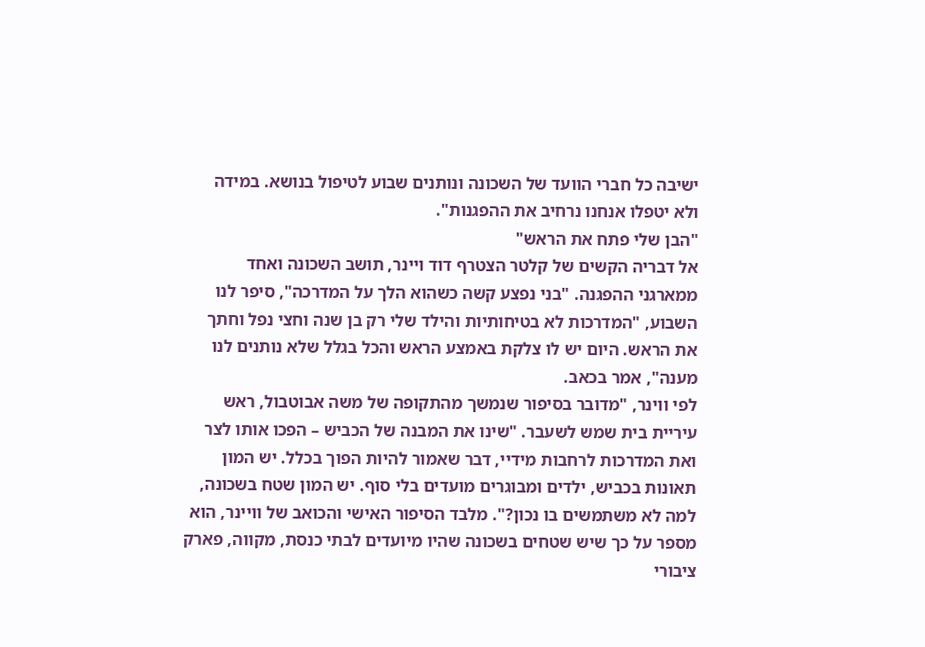ישיבה כל חברי הוועד של השכונה ונותנים שבוע לטיפול בנושא. במידה ולא יטפלו אנחנו נרחיב את ההפגנות".
"הבן שלי פתח את הראש"
אל דבריה הקשים של קלטר הצטרף דוד ויינר, תושב השכונה ואחד ממארגני ההפגנה. "בני נפצע קשה כשהוא הלך על המדרכה", סיפר לנו השבוע, "המדרכות לא בטיחותיות והילד שלי רק בן שנה וחצי נפל וחתך את הראש. היום יש לו צלקת באמצע הראש והכל בגלל שלא נותנים לנו מענה", אמר בכאב.
לפי ווינר, "מדובר בסיפור שנמשך מהתקופה של משה אבוטבול, ראש עיריית בית שמש לשעבר. "שינו את המבנה של הכביש – הפכו אותו לצר ואת המדרכות לרחבות מידיי, דבר שאמור להיות הפוך בכלל. יש המון תאונות בכביש, ילדים ומבוגרים מועדים בלי סוף. יש המון שטח בשכונה, למה לא משתמשים בו נכון?". מלבד הסיפור האישי והכואב של וויינר, הוא מספר על כך שיש שטחים בשכונה שהיו מיועדים לבתי כנסת, מקווה, פארק ציבורי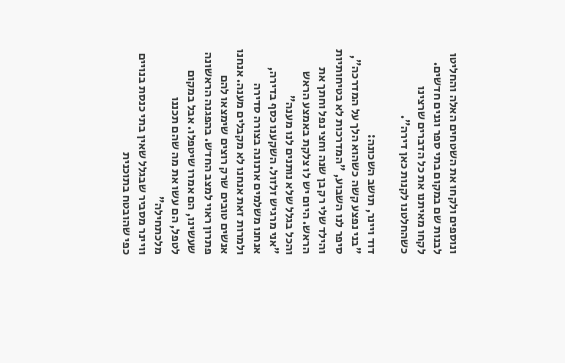ונוספים ולקחו את השטחים האלה והחליטו לבנות שם במקום בתי ספר וגנים חדשים. לקחו מאיתנו את כל הדברים שרצינו כשהחלטנו לקנות כאן דירה".

דוד ויינר, תושב השכונה:
"בני נפצע קשה כשהוא הלך על המדרכה", סיפר לנו השבוע, "המדרכות לא בטיחותיות והילד שלי רק בן שנה וחצי נפל וחתך את הראש. היום יש לו צלקת באמצע הראש והכל בגלל שלא נותנים לנו מענה"
"אני מרגיש זלזול. השקענו כסף בדירה, אנחנו משלמים ארנונה בצורה סדירה ולמרות זאת אנחנו לא מקבלים מענה. אנחנו אנשים טובים שרק רוצים שימצאו להם פתרון ראוי למצב החדש. בהפגנה הראשונה שעשינו, הם אמרו שיטפלו. אבל במקום לטפל, הם עשו את מה שהם תכננו מלכתחילה"
וויינר מסביר שבגלל שאין בתי כנסת בנויים כפי שהובטח בתוכנית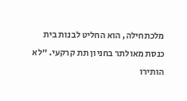מלכתחילה, הוא החליט לבנות בית כנסת מאולתר בחניון תת קרקעי. "לא הותירו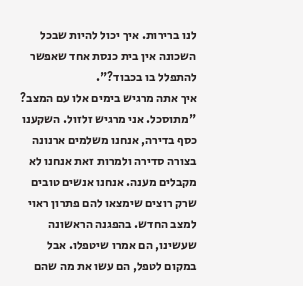לנו ברירות. איך יכול להיות שבכל השכונה אין בית כנסת אחד שאפשר להתפלל בו בכבוד?".
איך אתה מרגיש בימים אלו עם המצב?
"מתוסכל. אני מרגיש זלזול. השקענו כסף בדירה, אנחנו משלמים ארנונה בצורה סדירה ולמרות זאת אנחנו לא מקבלים מענה. אנחנו אנשים טובים שרק רוצים שימצאו להם פתרון ראוי למצב החדש. בהפגנה הראשונה שעשינו, הם אמרו שיטפלו. אבל במקום לטפל, הם עשו את מה שהם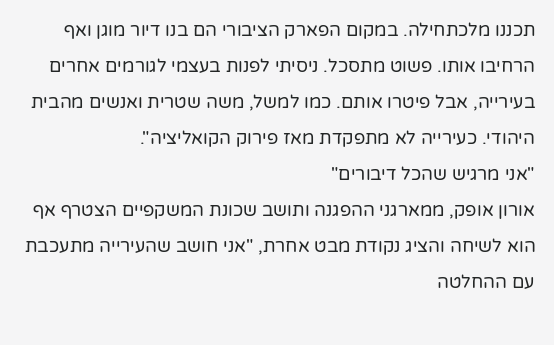תכננו מלכתחילה. במקום הפארק הציבורי הם בנו דיור מוגן ואף הרחיבו אותו. פשוט מתסכל. ניסיתי לפנות בעצמי לגורמים אחרים בעירייה, אבל פיטרו אותם. כמו למשל, משה שטרית ואנשים מהבית היהודי. כעירייה לא מתפקדת מאז פירוק הקואליציה".
"אני מרגיש שהכל דיבורים"
אורון אופק, ממארגני ההפגנה ותושב שכונת המשקפיים הצטרף אף הוא לשיחה והציג נקודת מבט אחרת, "אני חושב שהעירייה מתעכבת עם ההחלטה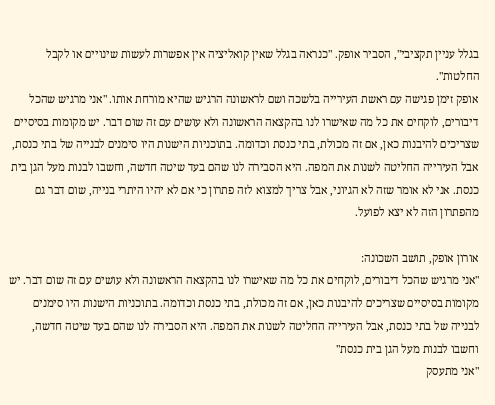בגלל עניין תקציבי", הסביר אופק. "כנראה בגלל שאין קואליציה אין אפשרות לעשות שינויים או לקבל החלטות".
אופק זימן פגישה עם ראשת העירייה בלשכה ושם לראשונה הרגיש שהיא מורחת אותו. "אני מרגיש שהכל דיבורים, לוקחים את כל מה שאישרו לנו בהקצאה הראשונה ולא עושים עם זה שום דבר. יש מקומות בסיסיים שצריכים להיבנות כאן, אם זה מכולת, בתי כנסת וכדומה. בתוכניות הישנות היו סימנים לבנייה של בתי כנסת, אבל העירייה החליטה לשנות את המפה. היא הסבירה לנו שהם בעד שיטה חדשה, וחשבו לבנות מעל הגן בית כנסת. אני לא אומר שזה לא הגיוני, אבל צריך למצוא לזה פתרון כי אם לא יהיו היתרי בנייה, שום דבר גם מהפתרון הזה לא יצא לפועל.

אורון אופק, תושב השכונה:
"אני מרגיש שהכל דיבורים, לוקחים את כל מה שאישרו לנו בהקצאה הראשונה ולא עושים עם זה שום דבר. יש מקומות בסיסיים שצריכים להיבנות כאן, אם זה מכולת, בתי כנסת וכדומה. בתוכניות הישנות היו סימנים לבנייה של בתי כנסת, אבל העירייה החליטה לשנות את המפה. היא הסבירה לנו שהם בעד שיטה חדשה, וחשבו לבנות מעל הגן בית כנסת"
"אני מתעסק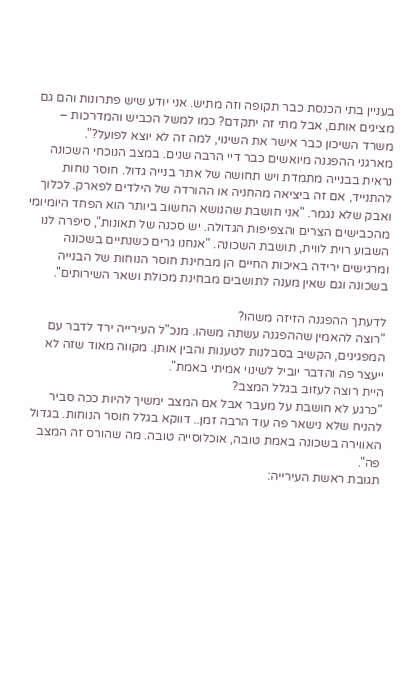בעניין בתי הכנסת כבר תקופה וזה מתיש. אני יודע שיש פתרונות והם גם מציגים אותם, אבל מתי זה יתקדם? כמו למשל הכביש והמדרכות – משרד השיכון כבר אישר את השינוי, למה זה לא יוצא לפועל?".
מארגני ההפגנה מיואשים כבר דיי הרבה שנים. במצב הנוכחי השכונה נראית בבנייה מתמדת ויש תחושה של אתר בנייה גדול. חוסר נוחות להתנייד, אם זה ביציאה מהחניה או ההורדה של הילדים לפארק. לכלוך ואבק שלא נגמר. "אני חושבת שהנושא החשוב ביותר הוא הפחד היומיומי מהכבישים הצרים והצפיפות הגדולה. יש סכנה של תאונות", סיפרה לנו השבוע רוית לווית, תושבת השכונה. "אנחנו גרים כשנתיים בשכונה ומרגישים ירידה באיכות החיים הן מבחינת חוסר הנוחות של הבנייה בשכונה וגם שאין מענה לתושבים מבחינת מכולת ושאר השירותים".

לדעתך ההפגנה הזיזה משהו?
"רוצה להאמין שההפגנה עשתה משהו. מנכ"ל העירייה ירד לדבר עם המפגינים, הקשיב בסבלנות לטענות והבין אותן. מקווה מאוד שזה לא ייעצר פה והדבר יוביל לשינוי אמיתי באמת".
היית רוצה לעזוב בגלל המצב?
"כרגע לא חושבת על מעבר אבל אם המצב ימשיך להיות ככה סביר להניח שלא נישאר פה עוד הרבה זמן.. דווקא בגלל חוסר הנוחות. בגדול האווירה בשכונה באמת טובה, אוכלוסייה טובה. מה שהורס זה המצב פה".
תגובת ראשת העירייה: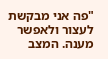"פה אני מבקשת לעצור ולאפשר מענה. המצב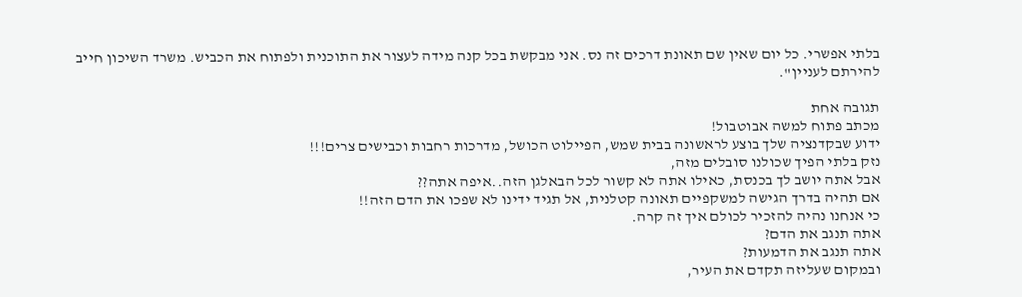בלתי אפשרי. כל יום שאין שם תאונת דרכים זה נס. אני מבקשת בכל קנה מידה לעצור את התוכנית ולפתוח את הכביש. משרד השיכון חייב להירתם לעניין".

תגובה אחת
מכתב פתוח למשה אבוטבול!
ידוע שבקדנציה שלך בוצע לראשונה בבית שמש, הפיילוט הכושל, מדרכות רחבות וכבישים צרים!!!
נזק בלתי הפיך שכולנו סובלים מזה,
אבל אתה יושב לך בכנסת, כאילו אתה לא קשור לכל הבאלגן הזה..איפה אתה??
אם תהיה בדרך הגישה למשקפיים תאונה קטלנית, אל תגיד ידינו לא שפכו את הדם הזה!!
כי אנחנו נהיה להזכיר לכולם איך זה קרה.
אתה תנגב את הדם?
אתה תנגב את הדמעות?
ובמקום שעליזה תקדם את העיר,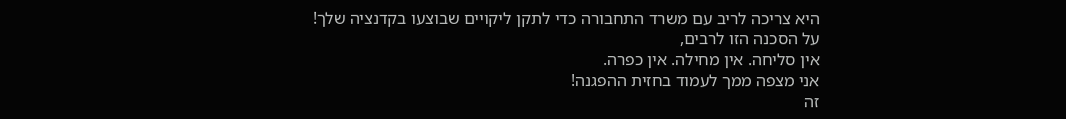היא צריכה לריב עם משרד התחבורה כדי לתקן ליקויים שבוצעו בקדנציה שלך!
על הסכנה הזו לרבים,
אין סליחה. אין מחילה. אין כפרה.
אני מצפה ממך לעמוד בחזית ההפגנה!
זה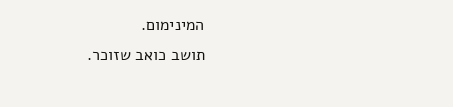המינימום.
תושב כואב שזוכר.